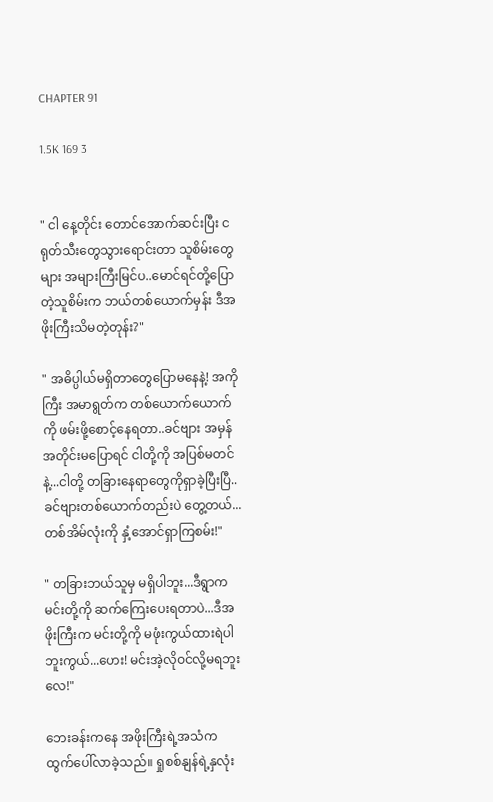CHAPTER 91

1.5K 169 3


" ငါ နေ့တိုင်း တောင်အောက်ဆင်းပြီး ငရုတ်သီးတွေသွားရောင်းတာ သူစိမ်းတွေများ အများကြီးမြင်ပ..မောင်ရင်တို့ပြောတဲ့သူစိမ်းက ဘယ်တစ်ယောက်မှန်း ဒီအဖိုးကြီးသိမတဲ့တုန်း?"

" အဓိပ္ပါယ်မရှိတာတွေပြောမနေနဲ့! အကိုကြီး အမာရွတ်က တစ်ယောက်ယောက်ကို ဖမ်းဖို့စောင့်နေရတာ..ခင်ဗျား အမှန်အတိုင်းမပြောရင် ငါတို့ကို အပြစ်မတင်နဲ့...ငါတို့ တခြားနေရာတွေကိုရှာခဲ့ပြီးပြီ..ခင်ဗျားတစ်ယောက်တည်းပဲ တွေ့တယ်...တစ်အိမ်လုံးကို နှံ့အောင်ရှာကြစမ်း!"

" တခြားဘယ်သူမှ မရှိပါဘူး...ဒီရွာက မင်းတို့ကို ဆက်ကြေးပေးရတာပဲ...ဒီအဖိုးကြီးက မင်းတို့ကို မဖုံးကွယ်ထားရဲပါဘူးကွယ်...ဟေး! မင်းအဲ့လိုဝင်လို့မရဘူးလေ!"

ဘေးခန်းကနေ အဖိုးကြီးရဲ့အသံက ထွက်ပေါ်လာခဲ့သည်။ ရှုစစ်နျန်ရဲ့နှလုံး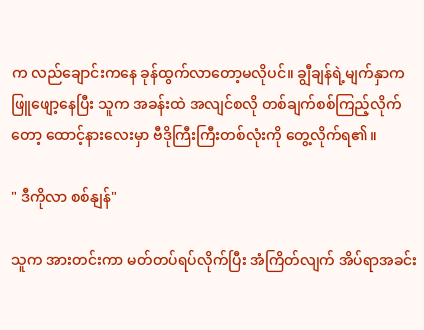က လည်ချောင်းကနေ ခုန်ထွက်လာတော့မလိုပင်။ ချွီချန်ရဲ့မျက်နှာက ဖြူဖျော့နေပြီး သူက အခန်းထဲ အလျင်စလို တစ်ချက်စစ်ကြည့်လိုက်တော့ ထောင့်နားလေးမှာ ဗီဒိုကြီးကြီးတစ်လုံးကို တွေ့လိုက်ရ၏။

" ဒီကိုလာ စစ်နျန်"

သူက အားတင်းကာ မတ်တပ်ရပ်လိုက်ပြီး အံကြိတ်လျက် အိပ်ရာအခင်း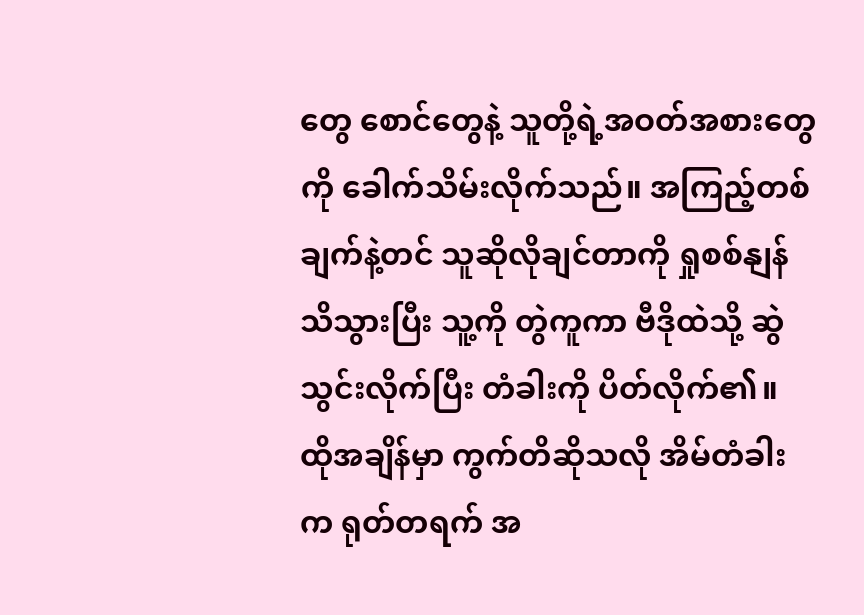တွေ စောင်တွေနဲ့ သူတို့ရဲ့အဝတ်အစားတွေကို ခေါက်သိမ်းလိုက်သည်။ အကြည့်တစ်ချက်နဲ့တင် သူဆိုလိုချင်တာကို ရှုစစ်နျန်သိသွားပြီး သူ့ကို တွဲကူကာ ဗီဒိုထဲသို့ ဆွဲသွင်းလိုက်ပြီး တံခါးကို ပိတ်လိုက်၏။ ထိုအချိန်မှာ ကွက်တိဆိုသလို အိမ်တံခါးက ရုတ်တရက် အ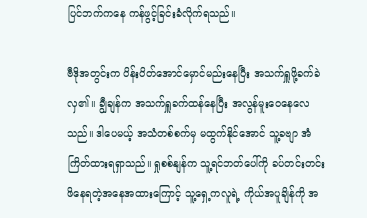ပြင်ဘက်ကနေ ကန်ဖွင့်ခြင်းခံလိုက်ရသည်။

ဗီဒိုအတွင်းက ပိန်းပိတ်အောင်မှောင်မည်းနေပြီး အသက်ရှူဖို့ခက်ခဲလှ၏။ ချွီချန်က အသက်ရှူခက်ထန်နေပြီး အလွန်မူးဝေနေလေသည်။ ဒါပေမယ့် အသံတစ်စက်မှ မထွက်နိုင်အောင် သူ့ခဗျာ အံကြိတ်ထားရရှာသည်။ ရှုစစ်နျန်က သူ့ရင်ဘတ်ပေါ်ကို ခပ်တင်းတင်း ဖိနေရတဲ့အနေအထားကြောင့် သူ့ရှေ့ကလူရဲ့ ကိုယ်အပူချိန်ကို အ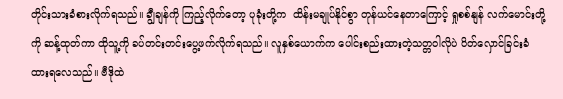တိုင်းသားခံစားလိုက်ရသည်။ ချွီချန်ကို ကြည့်လိုက်တော့ ပုခုံးတို့က  ထိန်းမချုပ်နိုင်စွာ တုန်ယင်နေတာကြောင့် ရှုစစ်နျန် လက်မောင်းတို့ကို ဆန့်ထုတ်ကာ ထိုသူ့ကို ခပ်တင်းတင်းပွေ့ဖက်လိုက်ရသည်။ လူနှစ်ယောက်က ပေါင်းစည်းထားတဲ့သတ္တဝါလိုပဲ ပိတ်လှောင်ခြင်းခံထားရလေသည်။ ဗီဒိုထဲ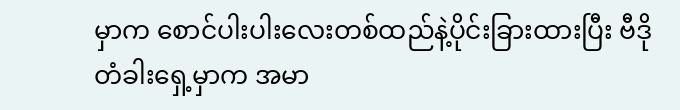မှာက စောင်ပါးပါးလေးတစ်ထည်နဲ့ပိုင်းခြားထားပြီး ဗီဒိုတံခါးရှေ့မှာက အမာ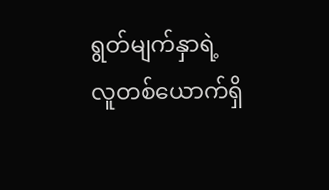ရွတ်မျက်နှာရဲ့လူတစ်ယောက်ရှိ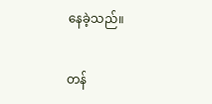နေခဲ့သည်။

တန်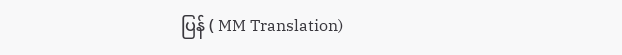ပြန် ( MM Translation)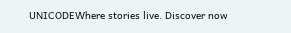UNICODEWhere stories live. Discover now